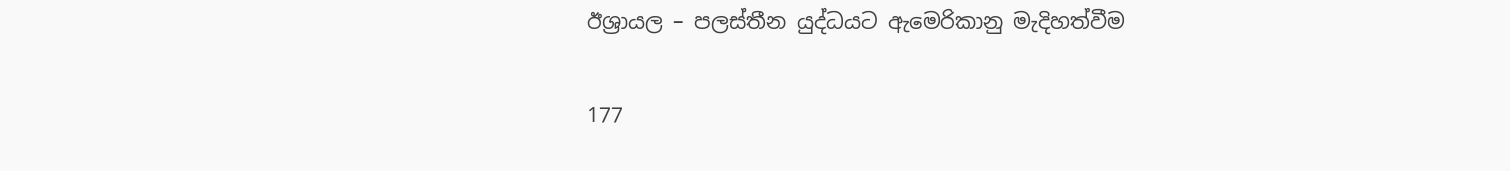ඊශ්‍රායල – පලස්තීන යුද්ධයට ඇමෙරිකානු මැදිහත්වීම

177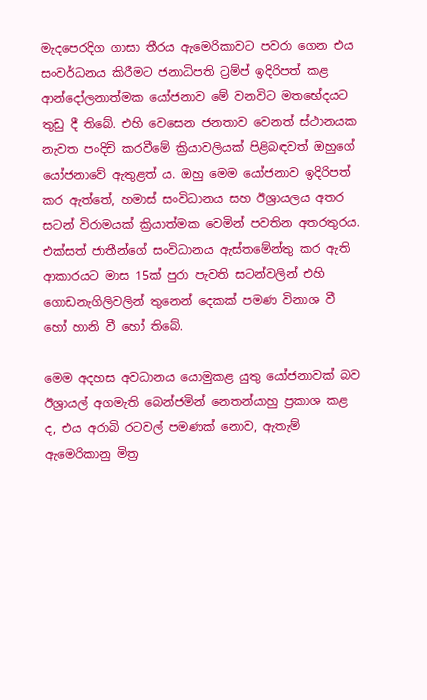මැදපෙරදිග ගාසා තීරය ඇමෙරිකාවට පවරා ගෙන එය සංවර්ධනය කිරීමට ජනාධිපති ට්‍රම්ප් ඉදිරිපත් කළ ආන්දෝලනාත්මක යෝජනාව මේ වනවිට මතභේදයට තුඩු දී තිබේ. එහි වෙසෙන ජනතාව වෙනත් ස්ථානයක නැවත පංදිචි කරවීමේ ක්‍රියාවලියක් පිළිබඳවත් ඔහුගේ යෝජනාවේ ඇතුළත් ය. ඔහු මෙම යෝජනාව ඉදිරිපත් කර ඇත්තේ, හමාස් සංවිධානය සහ ඊශ්‍රායලය අතර සටන් විරාමයක් ක්‍රියාත්මක වෙමින් පවතින අතරතුරය. එක්සත් ජාතීන්ගේ සංවිධානය ඇස්තමේන්තු කර ඇති ආකාරයට මාස 15ක් පුරා පැවති සටන්වලින් එහි ගොඩනැගිලිවලින් තුනෙන් දෙකක් පමණ විනාශ වී හෝ හානි වී හෝ තිබේ.

මෙම අදහස අවධානය යොමුකළ යුතු යෝජනාවක් බව ඊශ්‍රායල් අගමැති බෙන්ජමින් නෙතන්යාහු ප්‍රකාශ කළ ද, එය අරාබි රටවල් පමණක් නොව, ඇතැම් ඇමෙරිකානු මිත්‍ර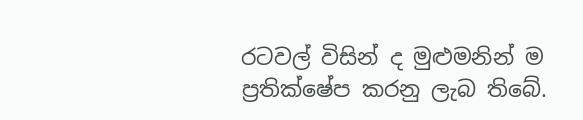රටවල් විසින් ද මුළුමනින් ම ප්‍රතික්ෂේප කරනු ලැබ තිබේ.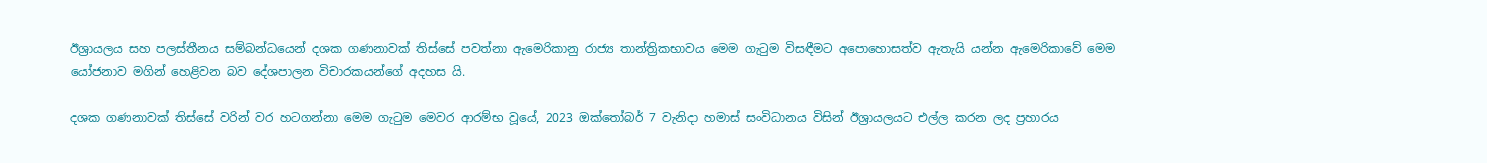ඊශ්‍රායලය සහ පලස්තීනය සම්බන්ධයෙන් දශක ගණනාවක් තිස්සේ පවත්නා ඇමෙරිකානු රාජ්‍ය තාන්ත්‍රිකභාවය මෙම ගැටුම විසඳීමට අපොහොසත්ව ඇතැයි යන්න ඇමෙරිකාවේ මෙම යෝජනාව මගින් හෙළිවන බව දේශපාලන විචාරකයන්ගේ අදහස යි.

දශක ගණනාවක් තිස්සේ වරින් වර හටගන්නා මෙම ගැටුම මෙවර ආරම්භ වූයේ, 2023 ඔක්තෝබර් 7 වැනිදා හමාස් සංවිධානය විසින් ඊශ්‍රායලයට එල්ල කරන ලද ප්‍රහාරය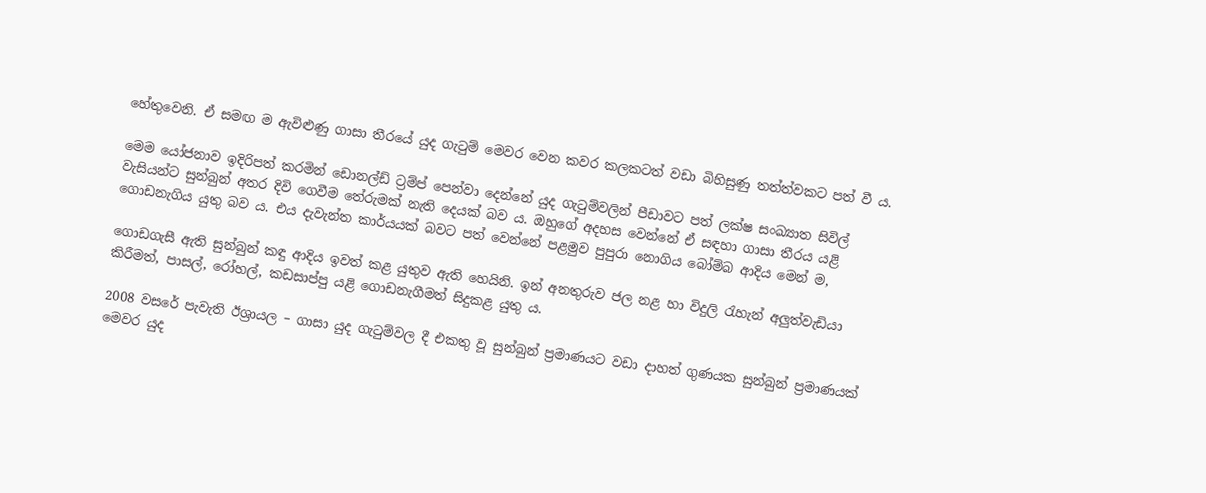හේතුවෙනි. ඒ සමඟ ම ඇවිළුණු ගාසා තීරයේ යුද ගැටුම් මෙවර වෙන කවර කලකටත් වඩා බිහිසුණු තත්ත්වකට පත් වී ය.

මෙම යෝජනාව ඉදිරිපත් කරමින් ඩොනල්ඩ් ට්‍රම්ප් පෙන්වා දෙන්නේ යුද ගැටුම්වලින් පීඩාවට පත් ලක්ෂ සංඛ්‍යාත සිවිල් වැසියන්ට සුන්බුන් අතර දිවි ගෙවීම තේරුමක් නැති දෙයක් බව ය. ඔහුගේ අදහස වෙන්නේ ඒ සඳහා ගාසා තීරය යළි ගොඩනැගිය යුතු බව ය. එය දැවැන්ත කාර්යයක් බවට පත් වෙන්නේ පළමුව පුපුරා නොගිය බෝම්බ ආදිය මෙන් ම,

ගොඩගැසී ඇති සුන්බුන් කඳු ආදිය ඉවත් කළ යුතුව ඇති හෙයිනි. ඉන් අනතුරුව ජල නළ හා විදුලි රැහැන් අලුත්වැඩියා කිරීමත්, පාසල්, රෝහල්, කඩසාප්පු යළි ගොඩනැගීමත් සිදුකළ යුතු ය.

2008 වසරේ පැවැති ඊශ්‍රායල – ගාසා යුද ගැටුම්වල දී එකතු වූ සුන්බුන් ප්‍රමාණයට වඩා දාහත් ගුණයක සුන්බුන් ප්‍රමාණයක් මෙවර යුද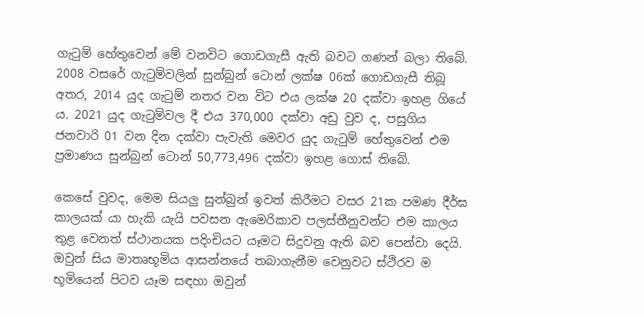ගැටුම් හේතුවෙන් මේ වනවිට ගොඩගැසී ඇති බවට ගණන් බලා තිබේ. 2008 වසරේ ගැටුම්වලින් සුන්බුන් ටොන් ලක්ෂ 06ක් ගොඩගැසී තිබූ අතර, 2014 යුද ගැටුම් නතර වන විට එය ලක්ෂ 20 දක්වා ඉහළ ගියේ ය. 2021 යුද ගැටුම්වල දී එය 370,000 දක්වා අඩු වුව ද, පසුගිය ජනවාරි 01 වන දින දක්වා පැවැති මෙවර යුද ගැටුම් හේතුවෙන් එම ප්‍රමාණය සුන්බුන් ටොන් 50,773,496 දක්වා ඉහළ ගොස් තිබේ.

කෙසේ වුවද, මෙම සියලු සුන්බුන් ඉවත් කිරීමට වසර 21ක පමණ දීර්ඝ කාලයක් යා හැකි යැයි පවසන ඇමෙරිකාව පලස්තීනුවන්ට එම කාලය තුළ වෙනත් ස්ථානයක පදිංචියට යෑමට සිදුවනු ඇති බව පෙන්වා දෙයි. ඔවුන් සිය මාතෘභූමිය ආසන්නයේ තබාගැනීම වෙනුවට ස්ථිරව ම භූමියෙන් පිටව යෑම සඳහා ඔවුන්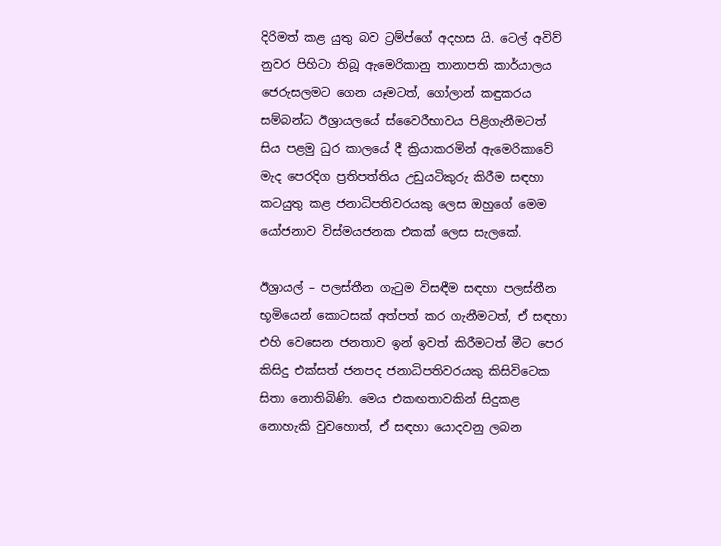දිරිමත් කළ යුතු බව ට්‍රම්ප්ගේ අදහස යි. ටෙල් අවිව් නුවර පිහිටා තිබූ ඇමෙරිකානු තානාපති කාර්යාලය ජෙරුසලමට ගෙන යෑමටත්, ගෝලාන් කඳුකරය සම්බන්ධ ඊශ්‍රායලයේ ස්වෛරීභාවය පිළිගැනීමටත් සිය පළමු ධුර කාලයේ දී ක්‍රියාකරමින් ඇමෙරිකාවේ මැද පෙරදිග ප්‍රතිපත්තිය උඩුයටිකුරු කිරීම සඳහා කටයුතු කළ ජනාධිපතිවරයකු ලෙස ඔහුගේ මෙම යෝජනාව විස්මයජනක එකක් ලෙස සැලකේ.

ඊශ්‍රායල් – පලස්තීන ගැටුම විසඳීම සඳහා පලස්තීන භූමියෙන් කොටසක් අත්පත් කර ගැනීමටත්, ඒ සඳහා එහි වෙසෙන ජනතාව ඉන් ඉවත් කිරීමටත් මීට පෙර කිසිදු එක්සත් ජනපද ජනාධිපතිවරයකු කිසිවිටෙක සිතා නොතිබිණි. මෙය එකඟතාවකින් සිදුකළ නොහැකි වුවහොත්, ඒ සඳහා යොදවනු ලබන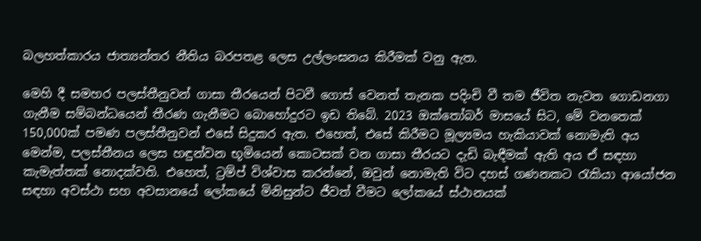බලහත්කාරය ජාත්‍යන්තර නීතිය බරපතළ ලෙස උල්ලංඝනය කිරීමක් වනු ඇත.

මෙහි දී සමහර පලස්තීනුවන් ගාසා තීරයෙන් පිටවී ගොස් වෙනත් තැනක පදිංචි වී තම ජීවිත නැවත ගොඩනගා ගැනීම සම්බන්ධයෙන් තීරණ ගැනීමට බොහෝදුරට ඉඩ තිබේ. 2023 ඔක්තෝබර් මාසයේ සිට, මේ වනතෙක් 150,000ක් පමණ පලස්තීනුවන් එසේ සිදුකර ඇත. එහෙත්, එසේ කිරීමට මූල්‍යමය හැකියාවක් නොමැති අය මෙන්ම, පලස්තීනය ලෙස හඳුන්වන භූමියෙන් කොටසක් වන ගාසා තීරයට දැඩි බැඳීමක් ඇති අය ඒ සඳහා කැමැත්තක් නොදක්වති. එහෙත්, ට්‍රම්ප් විශ්වාස කරන්නේ, ඔවුන් නොමැති විට දහස් ගණනකට රැකියා ආයෝජන සඳහා අවස්ථා සහ අවසානයේ ලෝකයේ මිනිසුන්ට ජීවත් වීමට ලෝකයේ ස්ථානයක්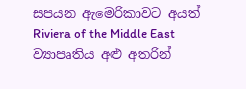සපයන ඇමෙරිකාවට අයත් Riviera of the Middle East ව්‍යාපෘතිය අළු අතරින්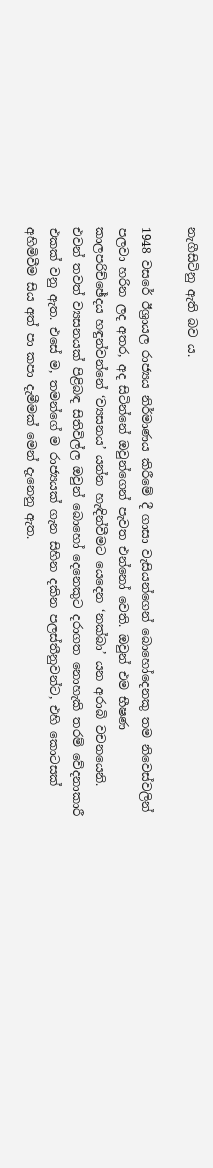නැගීසිටිනු ඇති බව ය.

1948 වසරේ ඊශ්‍රායල රාජ්‍යය නිර්මාණය කිරීමේ දී ගාසා වැසියන්ගෙන් බොහෝදෙනකු තම නිවෙස්වලින් පලවා හරින ලද අතර, අද සිටින්නේ ඔවුන්ගෙන් පැවත එන්නෝ වෙති. ඔවුන් එම භීෂණ කාලපරිච්ඡේදය හඳුන්වන්නේ ‘ව්‍යසනය’ යන්න හැඳින්වීමට යෙදෙන ‘නක්බා’ යන අරාබි වචනයෙනි. එවන් තවත් ව්‍යසනයක් පිළිබඳ සිතිවිල්ල ඔවුන් බොහෝ දෙනෙකුට දරාගත නොහැකි තරම් වේදනාකාරී එකක් වනු ඇත. එසේ ම, තමන්ගේ ම රාජ්‍යයක් ගැන සිහින දකින පලස්තීනුවන්ට, එහි කොටසක් අහිමිවීම සිය අත් පා කපා දැමීමක් මෙන් දැනෙනු ඇත.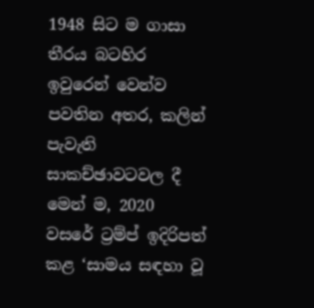1948 සිට ම ගාසා තීරය බටහිර ඉවුරෙන් වෙන්ව පවතින අතර, කලින් පැවැති සාකච්ඡාවටවල දී මෙන් ම, 2020 වසරේ ට්‍රම්ප් ඉදිරිපත් කළ ‘සාමය සඳහා වූ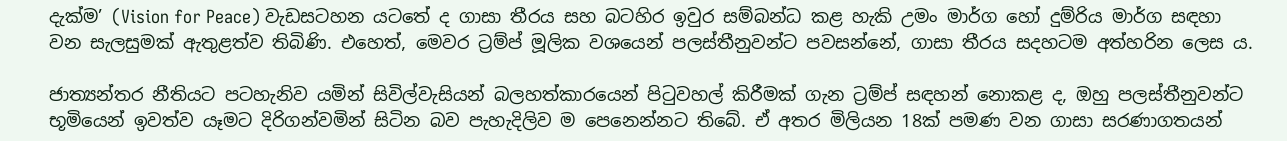දැක්ම’ (Vision for Peace) වැඩසටහන යටතේ ද ගාසා තීරය සහ බටහිර ඉවුර සම්බන්ධ කළ හැකි උමං මාර්ග හෝ දුම්රිය මාර්ග සඳහා වන සැලසුමක් ඇතුළත්ව තිබිණි. එහෙත්, මෙවර ට්‍රම්ප් මූලික වශයෙන් පලස්තීනුවන්ට පවසන්නේ, ගාසා තීරය සදහටම අත්හරින ලෙස ය.

ජාත්‍යන්තර නීතියට පටහැනිව යමින් සිවිල්වැසියන් බලහත්කාරයෙන් පිටුවහල් කිරීමක් ගැන ට්‍රම්ප් සඳහන් නොකළ ද, ඔහු පලස්තීනුවන්ට භූමියෙන් ඉවත්ව යෑමට දිරිගන්වමින් සිටින බව පැහැදිලිව ම පෙනෙන්නට තිබේ. ඒ අතර මිලියන 18ක් පමණ වන ගාසා සරණාගතයන්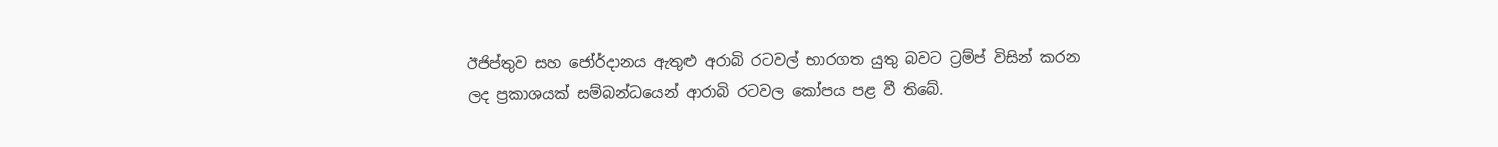ඊජිප්තුව සහ ජෝර්දානය ඇතුළු අරාබි රටවල් භාරගත යුතු බවට ට්‍රම්ප් විසින් කරන ලද ප්‍රකාශයක් සම්බන්ධයෙන් ආරාබි රටවල කෝපය පළ වී තිබේ.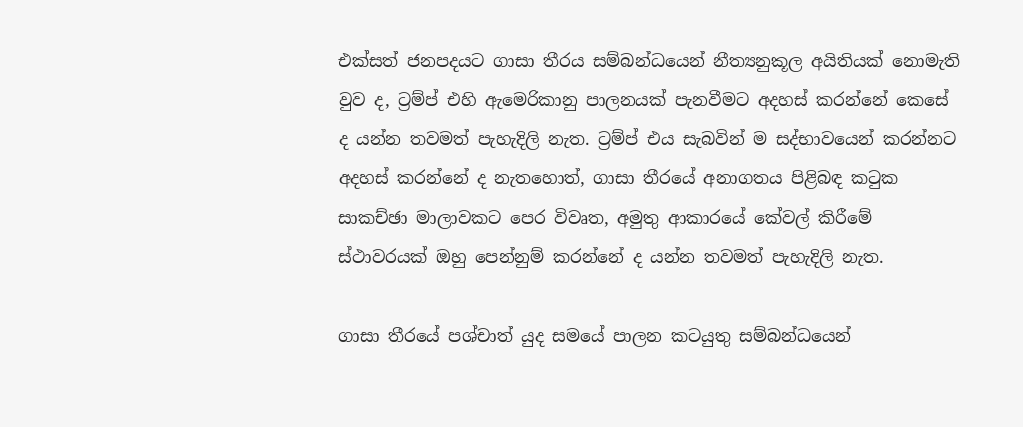එක්සත් ජනපදයට ගාසා තීරය සම්බන්ධයෙන් නීත්‍යනුකූල අයිතියක් නොමැති වුව ද, ට්‍රම්ප් එහි ඇමෙරිකානු පාලනයක් පැනවීමට අදහස් කරන්නේ කෙසේ ද යන්න තවමත් පැහැදිලි නැත. ට්‍රම්ප් එය සැබවින් ම සද්භාවයෙන් කරන්නට අදහස් කරන්නේ ද නැතහොත්, ගාසා තීරයේ අනාගතය පිළිබඳ කටුක සාකච්ඡා මාලාවකට පෙර විවෘත, අමුතු ආකාරයේ කේවල් කිරීමේ ස්ථාවරයක් ඔහු පෙන්නුම් කරන්නේ ද යන්න තවමත් පැහැදිලි නැත.

ගාසා තීරයේ පශ්චාත් යුද සමයේ පාලන කටයුතු සම්බන්ධයෙන්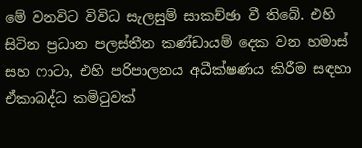මේ වනවිට විවිධ සැලසුම් සාකච්ඡා වී තිබේ. එහි සිටින ප්‍රධාන පලස්තීන කණ්ඩායම් දෙක වන හමාස් සහ ෆාටා, එහි පරිපාලනය අධීක්ෂණය කිරීම සඳහා ඒකාබද්ධ කමිටුවක්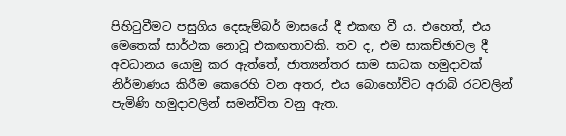පිහිටුවීමට පසුගිය දෙසැම්බර් මාසයේ දී එකඟ වී ය. එහෙත්, එය මෙතෙක් සාර්ථක නොවූ එකඟතාවකි. තව ද, එම සාකච්ඡාවල දී අවධානය යොමු කර ඇත්තේ, ජාත්‍යන්තර සාම සාධක හමුදාවක් නිර්මාණය කිරීම කෙරෙහි වන අතර, එය බොහෝවිට අරාබි රටවලින් පැමිණි හමුදාවලින් සමන්විත වනු ඇත.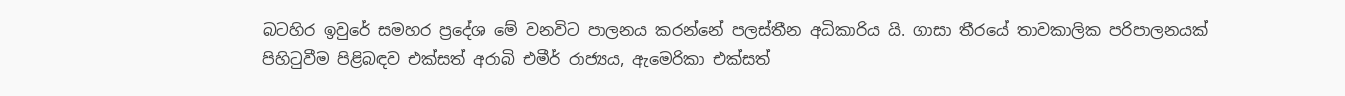බටහිර ඉවුරේ සමහර ප්‍රදේශ මේ වනවිට පාලනය කරන්නේ පලස්තීන අධිකාරිය යි. ගාසා තීරයේ තාවකාලික පරිපාලනයක් පිහිටුවීම පිළිබඳව එක්සත් අරාබි එමීර් රාජ්‍යය, ඇමෙරිකා එක්සත්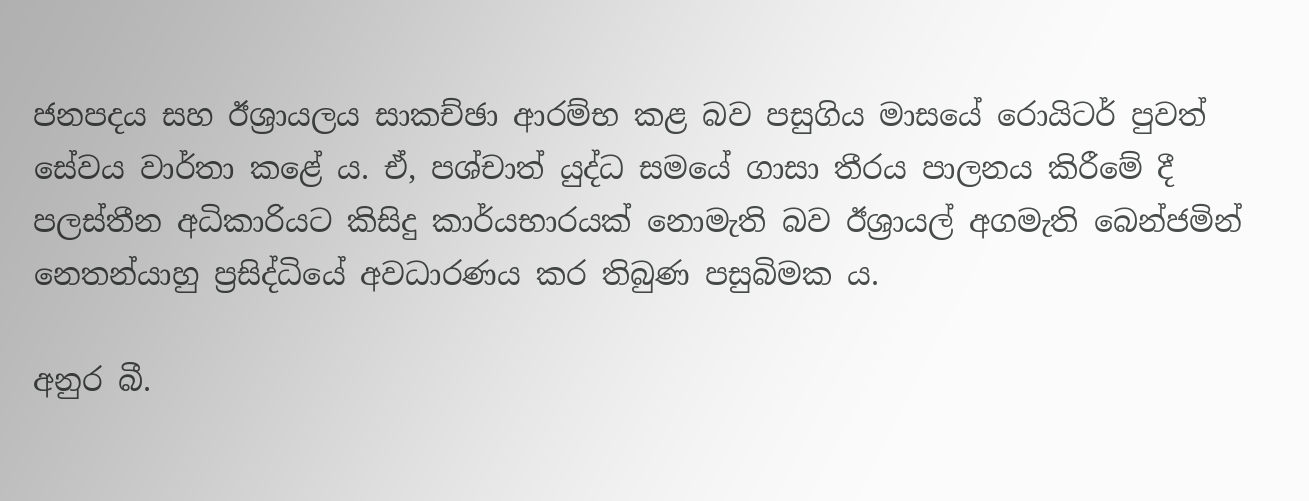ජනපදය සහ ඊශ්‍රායලය සාකච්ඡා ආරම්භ කළ බව පසුගිය මාසයේ රොයිටර් පුවත් සේවය වාර්තා කළේ ය. ඒ, පශ්චාත් යුද්ධ සමයේ ගාසා තීරය පාලනය කිරීමේ දී පලස්තීන අධිකාරියට කිසිදු කාර්යභාරයක් නොමැති බව ඊශ්‍රායල් අගමැති බෙන්ජමින් නෙතන්යාහු ප්‍රසිද්ධියේ අවධාරණය කර තිබුණ පසුබිමක ය.

අනුර බී.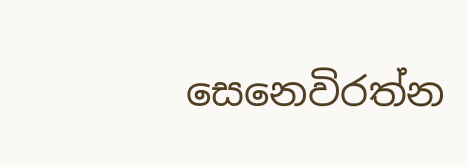සෙනෙවිරත්න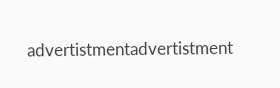advertistmentadvertistment